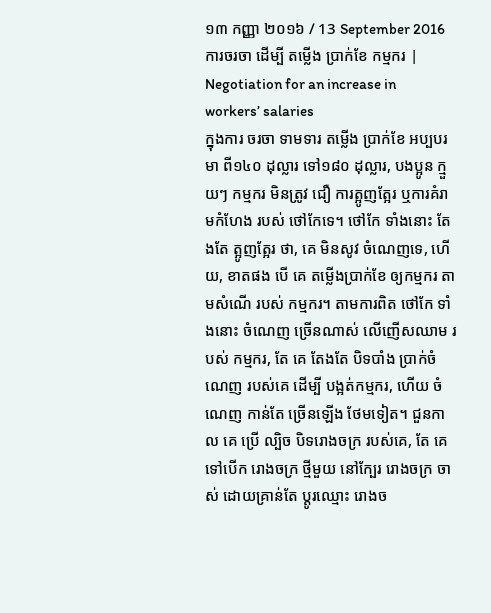១៣ កញ្ញា ២០១៦ / 13 September 2016
ការចរចា ដើម្បី តម្លើង ប្រាក់ខែ កម្មករ | Negotiation for an increase in workers’ salaries
ក្នុងការ ចរចា ទាមទារ តម្លើង ប្រាក់ខែ អប្បបរមា ពី១៤០ ដុល្លារ ទៅ១៨០ ដុល្លារ, បងប្អូន ក្មួយៗ កម្មករ មិនត្រូវ ជឿ ការត្អូញត្អែរ ឬការគំរាមកំហែង របស់ ថៅកែទេ។ ថៅកែ ទាំងនោះ តែងតែ ត្អូញត្អែរ ថា, គេ មិនសូវ ចំណេញទេ, ហើយ, ខាតផង បើ គេ តម្លើងប្រាក់ខែ ឲ្យកម្មករ តាមសំណើ របស់ កម្មករ។ តាមការពិត ថៅកែ ទាំងនោះ ចំណេញ ច្រើនណាស់ លើញើសឈាម របស់ កម្មករ, តែ គេ តែងតែ បិទបាំង ប្រាក់ចំណេញ របស់គេ ដើម្បី បង្អត់កម្មករ, ហើយ ចំណេញ កាន់តែ ច្រើនឡើង ថែមទៀត។ ជួនកាល គេ ប្រើ ល្បិច បិទរោងចក្រ របស់គេ, តែ គេ ទៅបើក រោងចក្រ ថ្មីមួយ នៅក្បែរ រោងចក្រ ចាស់ ដោយគ្រាន់តែ ប្តូរឈ្មោះ រោងច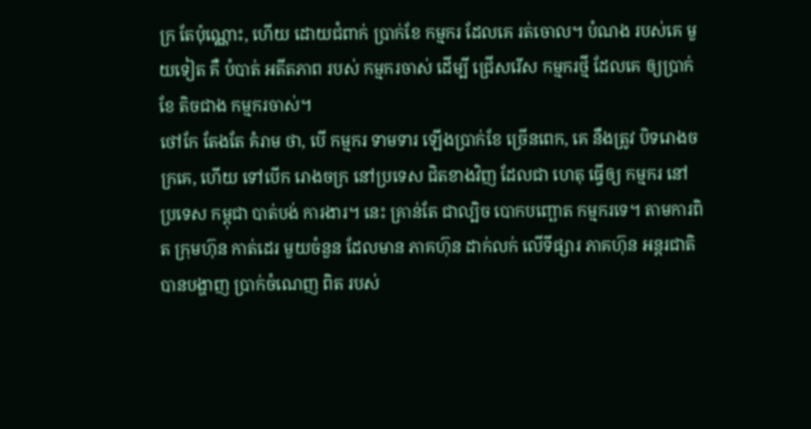ក្រ តែប៉ុណ្ណោះ, ហើយ ដោយជំពាក់ ប្រាក់ខែ កម្មករ ដែលគេ រត់ចោល។ បំណង របស់គេ មួយទៀត គឺ បំបាត់ អតីតភាព របស់ កម្មករចាស់ ដើម្បី ជ្រើសរើស កម្មករថ្មី ដែលគេ ឲ្យប្រាក់ខែ តិចជាង កម្មករចាស់។
ថៅកែ តែងតែ គំរាម ថា, បើ កម្មករ ទាមទារ ឡើងប្រាក់ខែ ច្រើនពេក, គេ នឹងត្រូវ បិទរោងចក្រគេ, ហើយ ទៅបើក រោងចក្រ នៅប្រទេស ជិតខាងវិញ ដែលជា ហេតុ ធ្វើឲ្យ កម្មករ នៅប្រទេស កម្ពុជា បាត់បង់ ការងារ។ នេះ គ្រាន់តែ ជាល្បិច បោកបញ្ឆោត កម្មករទេ។ តាមការពិត ក្រុមហ៊ុន កាត់ដេរ មួយចំនួន ដែលមាន ភាគហ៊ុន ដាក់លក់ លើទីផ្សារ ភាគហ៊ុន អន្តរជាតិ បានបង្ហាញ ប្រាក់ចំណេញ ពិត របស់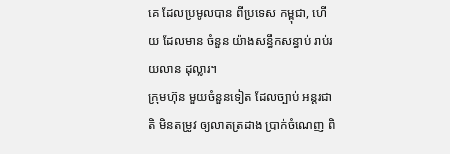គេ ដែលប្រមូលបាន ពីប្រទេស កម្ពុជា, ហើយ ដែលមាន ចំនួន យ៉ាងសន្ធឹកសន្ធាប់ រាប់រយលាន ដុល្លារ។
ក្រុមហ៊ុន មួយចំនួនទៀត ដែលច្បាប់ អន្តរជាតិ មិនតម្រូវ ឲ្យលាតត្រដាង ប្រាក់ចំណេញ ពិ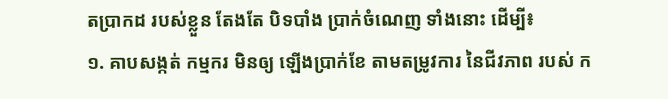តប្រាកដ របស់ខ្លួន តែងតែ បិទបាំង ប្រាក់ចំណេញ ទាំងនោះ ដើម្បី៖
១. គាបសង្កត់ កម្មករ មិនឲ្យ ឡើងប្រាក់ខែ តាមតម្រូវការ នៃជីវភាព របស់ ក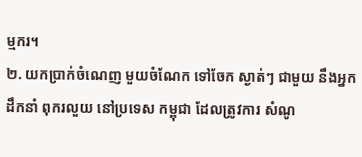ម្មករ។
២. យកប្រាក់ចំណេញ មួយចំណែក ទៅចែក ស្ងាត់ៗ ជាមួយ នឹងអ្នកដឹកនាំ ពុករលួយ នៅប្រទេស កម្ពុជា ដែលត្រូវការ សំណូ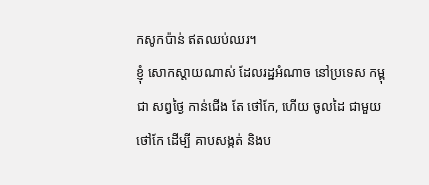កសូកប៉ាន់ ឥតឈប់ឈរ។
ខ្ញុំ សោកស្តាយណាស់ ដែលរដ្ឋអំណាច នៅប្រទេស កម្ពុជា សព្វថ្ងៃ កាន់ជើង តែ ថៅកែ, ហើយ ចូលដៃ ជាមួយ ថៅកែ ដើម្បី គាបសង្កត់ និងប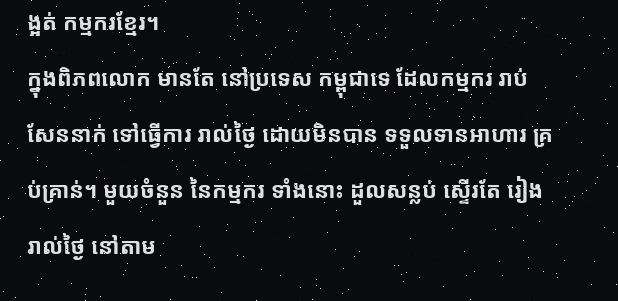ង្អត់ កម្មករខ្មែរ។
ក្នុងពិភពលោក មានតែ នៅប្រទេស កម្ពុជាទេ ដែលកម្មករ រាប់សែននាក់ ទៅធ្វើការ រាល់ថ្ងៃ ដោយមិនបាន ទទួលទានអាហារ គ្រប់គ្រាន់។ មួយចំនួន នៃកម្មករ ទាំងនោះ ដួលសន្លប់ ស្ទើរតែ រៀងរាល់ថ្ងៃ នៅតាម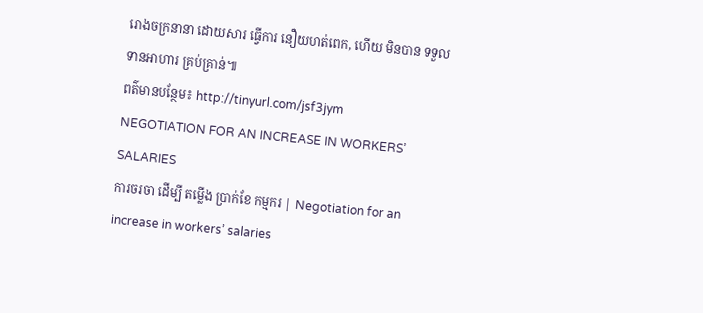រោងចក្រនានា ដោយសារ ធ្វើការ នឿយហត់ពេក, ហើយ មិនបាន ទទួលទានអាហារ គ្រប់គ្រាន់៕
ពត៌មានបន្ថែម៖ http://tinyurl.com/jsf3jym
NEGOTIATION FOR AN INCREASE IN WORKERS’ SALARIES
ការចរចា ដើម្បី តម្លើង ប្រាក់ខែ កម្មករ | Negotiation for an increase in workers’ salaries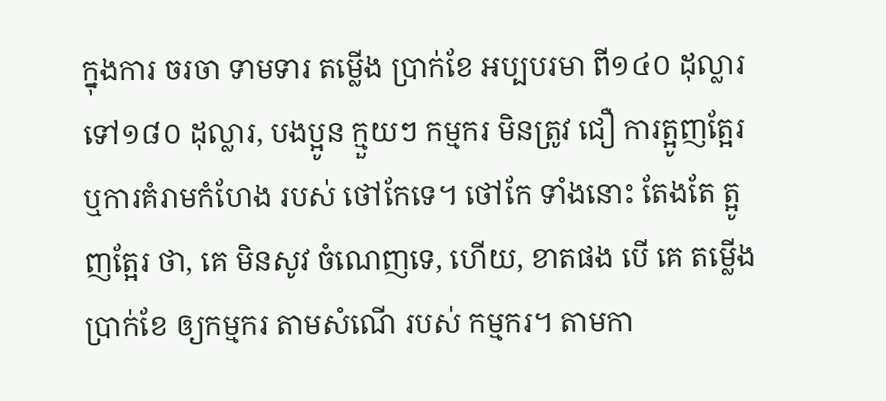ក្នុងការ ចរចា ទាមទារ តម្លើង ប្រាក់ខែ អប្បបរមា ពី១៤០ ដុល្លារ ទៅ១៨០ ដុល្លារ, បងប្អូន ក្មួយៗ កម្មករ មិនត្រូវ ជឿ ការត្អូញត្អែរ ឬការគំរាមកំហែង របស់ ថៅកែទេ។ ថៅកែ ទាំងនោះ តែងតែ ត្អូញត្អែរ ថា, គេ មិនសូវ ចំណេញទេ, ហើយ, ខាតផង បើ គេ តម្លើងប្រាក់ខែ ឲ្យកម្មករ តាមសំណើ របស់ កម្មករ។ តាមកា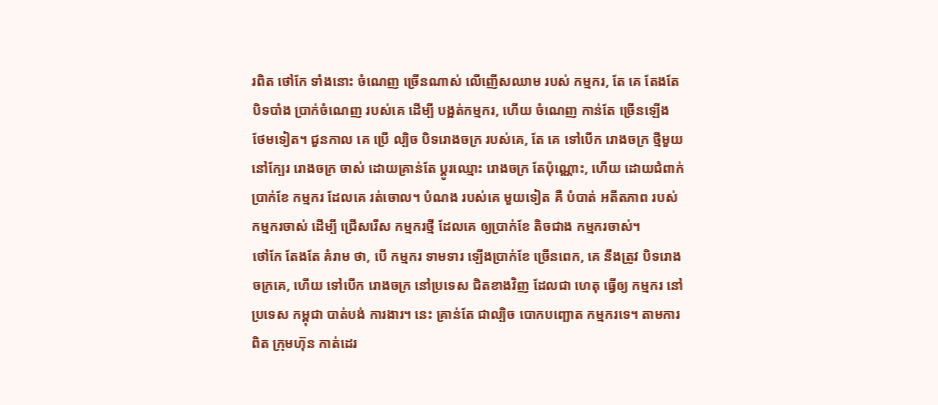រពិត ថៅកែ ទាំងនោះ ចំណេញ ច្រើនណាស់ លើញើសឈាម របស់ កម្មករ, តែ គេ តែងតែ បិទបាំង ប្រាក់ចំណេញ របស់គេ ដើម្បី បង្អត់កម្មករ, ហើយ ចំណេញ កាន់តែ ច្រើនឡើង ថែមទៀត។ ជួនកាល គេ ប្រើ ល្បិច បិទរោងចក្រ របស់គេ, តែ គេ ទៅបើក រោងចក្រ ថ្មីមួយ នៅក្បែរ រោងចក្រ ចាស់ ដោយគ្រាន់តែ ប្តូរឈ្មោះ រោងចក្រ តែប៉ុណ្ណោះ, ហើយ ដោយជំពាក់ ប្រាក់ខែ កម្មករ ដែលគេ រត់ចោល។ បំណង របស់គេ មួយទៀត គឺ បំបាត់ អតីតភាព របស់ កម្មករចាស់ ដើម្បី ជ្រើសរើស កម្មករថ្មី ដែលគេ ឲ្យប្រាក់ខែ តិចជាង កម្មករចាស់។
ថៅកែ តែងតែ គំរាម ថា, បើ កម្មករ ទាមទារ ឡើងប្រាក់ខែ ច្រើនពេក, គេ នឹងត្រូវ បិទរោងចក្រគេ, ហើយ ទៅបើក រោងចក្រ នៅប្រទេស ជិតខាងវិញ ដែលជា ហេតុ ធ្វើឲ្យ កម្មករ នៅប្រទេស កម្ពុជា បាត់បង់ ការងារ។ នេះ គ្រាន់តែ ជាល្បិច បោកបញ្ឆោត កម្មករទេ។ តាមការពិត ក្រុមហ៊ុន កាត់ដេរ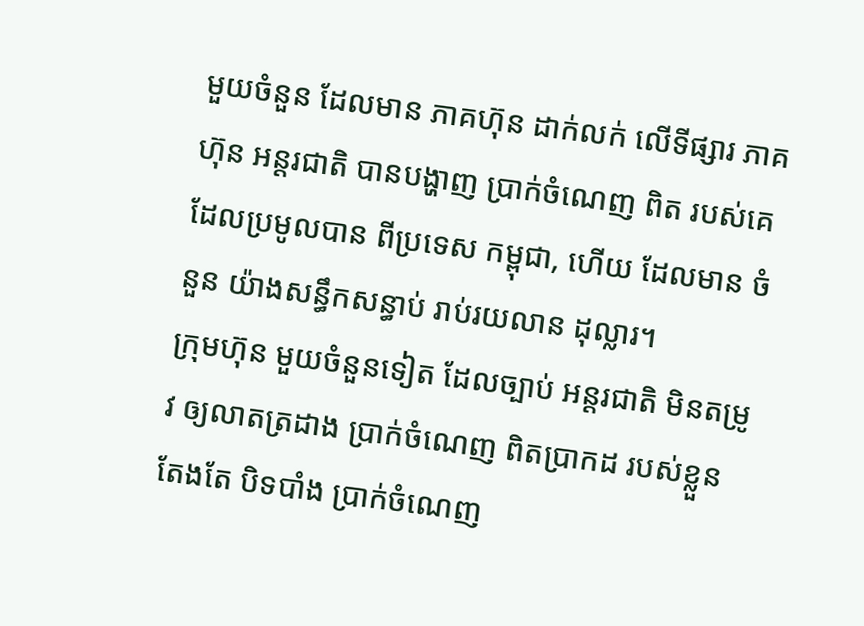មួយចំនួន ដែលមាន ភាគហ៊ុន ដាក់លក់ លើទីផ្សារ ភាគហ៊ុន អន្តរជាតិ បានបង្ហាញ ប្រាក់ចំណេញ ពិត របស់គេ ដែលប្រមូលបាន ពីប្រទេស កម្ពុជា, ហើយ ដែលមាន ចំនួន យ៉ាងសន្ធឹកសន្ធាប់ រាប់រយលាន ដុល្លារ។
ក្រុមហ៊ុន មួយចំនួនទៀត ដែលច្បាប់ អន្តរជាតិ មិនតម្រូវ ឲ្យលាតត្រដាង ប្រាក់ចំណេញ ពិតប្រាកដ របស់ខ្លួន តែងតែ បិទបាំង ប្រាក់ចំណេញ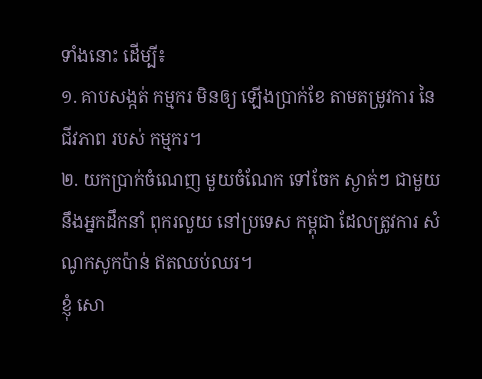ទាំងនោះ ដើម្បី៖
១. គាបសង្កត់ កម្មករ មិនឲ្យ ឡើងប្រាក់ខែ តាមតម្រូវការ នៃជីវភាព របស់ កម្មករ។
២. យកប្រាក់ចំណេញ មួយចំណែក ទៅចែក ស្ងាត់ៗ ជាមួយ នឹងអ្នកដឹកនាំ ពុករលួយ នៅប្រទេស កម្ពុជា ដែលត្រូវការ សំណូកសូកប៉ាន់ ឥតឈប់ឈរ។
ខ្ញុំ សោ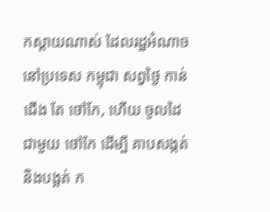កស្តាយណាស់ ដែលរដ្ឋអំណាច នៅប្រទេស កម្ពុជា សព្វថ្ងៃ កាន់ជើង តែ ថៅកែ, ហើយ ចូលដៃ ជាមួយ ថៅកែ ដើម្បី គាបសង្កត់ និងបង្អត់ ក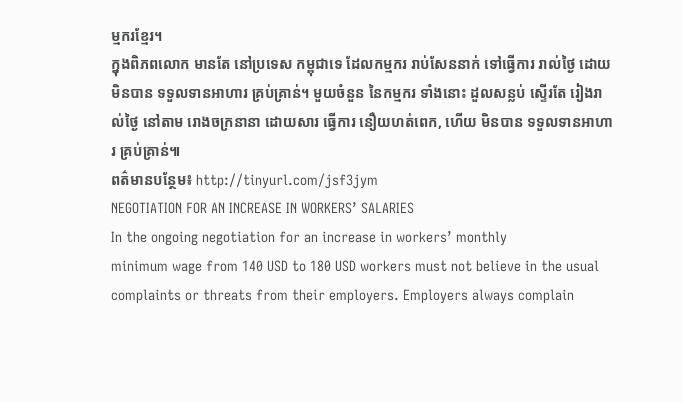ម្មករខ្មែរ។
ក្នុងពិភពលោក មានតែ នៅប្រទេស កម្ពុជាទេ ដែលកម្មករ រាប់សែននាក់ ទៅធ្វើការ រាល់ថ្ងៃ ដោយមិនបាន ទទួលទានអាហារ គ្រប់គ្រាន់។ មួយចំនួន នៃកម្មករ ទាំងនោះ ដួលសន្លប់ ស្ទើរតែ រៀងរាល់ថ្ងៃ នៅតាម រោងចក្រនានា ដោយសារ ធ្វើការ នឿយហត់ពេក, ហើយ មិនបាន ទទួលទានអាហារ គ្រប់គ្រាន់៕
ពត៌មានបន្ថែម៖ http://tinyurl.com/jsf3jym
NEGOTIATION FOR AN INCREASE IN WORKERS’ SALARIES
In the ongoing negotiation for an increase in workers’ monthly
minimum wage from 140 USD to 180 USD workers must not believe in the usual
complaints or threats from their employers. Employers always complain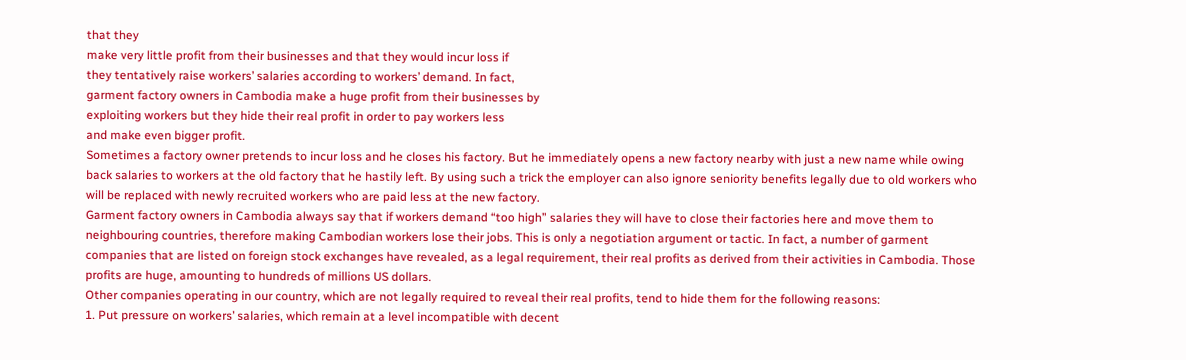that they
make very little profit from their businesses and that they would incur loss if
they tentatively raise workers’ salaries according to workers’ demand. In fact,
garment factory owners in Cambodia make a huge profit from their businesses by
exploiting workers but they hide their real profit in order to pay workers less
and make even bigger profit.
Sometimes a factory owner pretends to incur loss and he closes his factory. But he immediately opens a new factory nearby with just a new name while owing back salaries to workers at the old factory that he hastily left. By using such a trick the employer can also ignore seniority benefits legally due to old workers who will be replaced with newly recruited workers who are paid less at the new factory.
Garment factory owners in Cambodia always say that if workers demand “too high” salaries they will have to close their factories here and move them to neighbouring countries, therefore making Cambodian workers lose their jobs. This is only a negotiation argument or tactic. In fact, a number of garment companies that are listed on foreign stock exchanges have revealed, as a legal requirement, their real profits as derived from their activities in Cambodia. Those profits are huge, amounting to hundreds of millions US dollars.
Other companies operating in our country, which are not legally required to reveal their real profits, tend to hide them for the following reasons:
1. Put pressure on workers’ salaries, which remain at a level incompatible with decent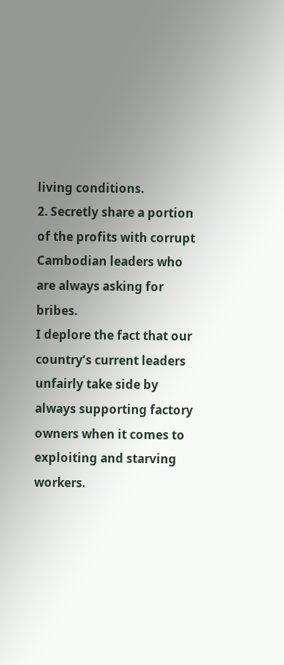living conditions.
2. Secretly share a portion of the profits with corrupt Cambodian leaders who are always asking for bribes.
I deplore the fact that our country’s current leaders unfairly take side by always supporting factory owners when it comes to exploiting and starving workers.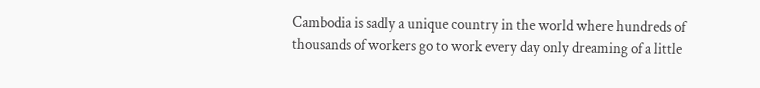Cambodia is sadly a unique country in the world where hundreds of thousands of workers go to work every day only dreaming of a little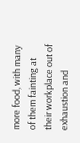more food, with many of them fainting at their workplace out of exhaustion and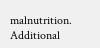malnutrition.
Additional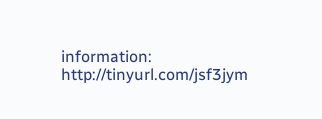information: http://tinyurl.com/jsf3jym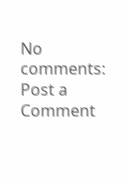No comments:
Post a Comment